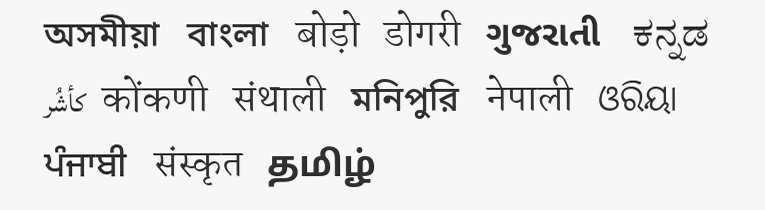অসমীয়া   বাংলা   बोड़ो   डोगरी   ગુજરાતી   ಕನ್ನಡ   كأشُر   कोंकणी   संथाली   মনিপুরি   नेपाली   ଓରିୟା   ਪੰਜਾਬੀ   संस्कृत   தமிழ்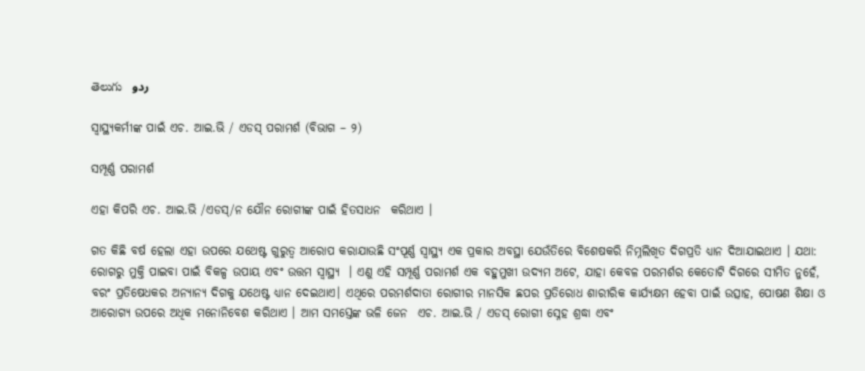తెలుగు   ردو

ସ୍ୱାସ୍ଥ୍ୟକର୍ମୀଙ୍କ ପାଇଁ ଏଚ. ଆଇ.ଭି / ଏଡସ୍ ପରାମର୍ଶ (ବିଭାଗ – ୨)

ସମ୍ପୂର୍ଣ୍ଣ ପରାମର୍ଶ

ଏହା କିପରି ଏଚ. ଆଇ.ଭି /ଏଡସ୍/ନ ଯୌନ ରୋଗୀଙ୍କ ପାଇଁ ହିତସାଧନ  କରିଥାଏ ।

ଗତ କିଛି ବର୍ଷ ହେଲା ଏହା ଉପରେ ଯଥେଷ୍ଟ ଗୁରୁତ୍ଵ ଆରୋପ କରାଯାଉଛି ସଂପୂର୍ଣ୍ଣ ସ୍ୱାସ୍ଥ୍ୟ ଏକ ପ୍ରକାର ଅବସ୍ଥା ଯେଉଁତିରେ ବିଶେଷକରି ନିମ୍ନଲିଖିତ ଦିଗପ୍ରତି ଧ୍ୟାନ ଦିଆଯାଇଥାଏ । ଯଥା: ରୋଗରୁ ମୁକ୍ତି ପାଇବା ପାଇଁ ବିକଳ୍ପ ଉପାୟ ଏବଂ ଉତ୍ତମ ସ୍ୱାସ୍ଥ୍ୟ  । ଏଣୁ ଏହି ସମ୍ପୂର୍ଣ୍ଣ ପରାମର୍ଶ ଏକ ବହୁମୁଖୀ ଉଦ୍ୟମ ଅଟେ, ଯାହା କେବଳ ପରମର୍ଶର କେତୋଟି ଦିଗରେ ସୀମିତ ନୁହେଁ, ବରଂ ପ୍ରତିଷେଧକର ଅନ୍ୟାନ୍ୟ ଦିଗକୁ ଯଥେଷ୍ଟ ଧ୍ୟାନ ଦେଇଥାଏ। ଏଥିରେ ପରମର୍ଶଦାତା ରୋଗୀର ମାନସିକ ଛପର ପ୍ରତିରୋଧ ଶାରୀରିକ କାର୍ଯ୍ୟକ୍ଷମ ହେବା ପାଇଁ ଉତ୍ସାହ, ପୋଷଣ ଶିକ୍ଷା ଓ ଆରୋଗ୍ୟ ଉପରେ ଅଧିକ ମନୋନିବେଶ କରିଥାଏ । ଆମ ସମସ୍ତେଙ୍କ ଭଳି ଜେନ  ଏଚ. ଆଇ.ଭି / ଏଡସ୍ ରୋଗୀ ସ୍ନେହ ଶ୍ରଦ୍ଧା ଏବଂ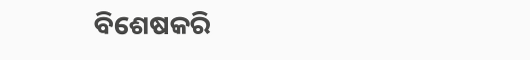ବିଶେଷକରି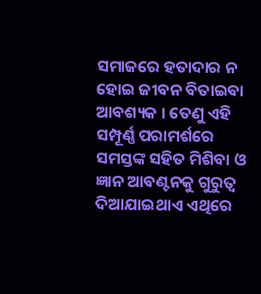ସମାଜରେ ହତାଦାର ନ ହୋଇ ଜୀବନ ବିତାଇବା ଆବଶ୍ୟକ । ତେଣୁ ଏହି ସମ୍ପୂର୍ଣ୍ଣ ପରାମର୍ଶରେ ସମସ୍ତଙ୍କ ସହିତ ମିଶିବା ଓ ଜ୍ଞାନ ଆବଣ୍ଟନକୁ ଗୁରୁତ୍ଵ ଦିଆଯାଇଥାଏ ଏଥିରେ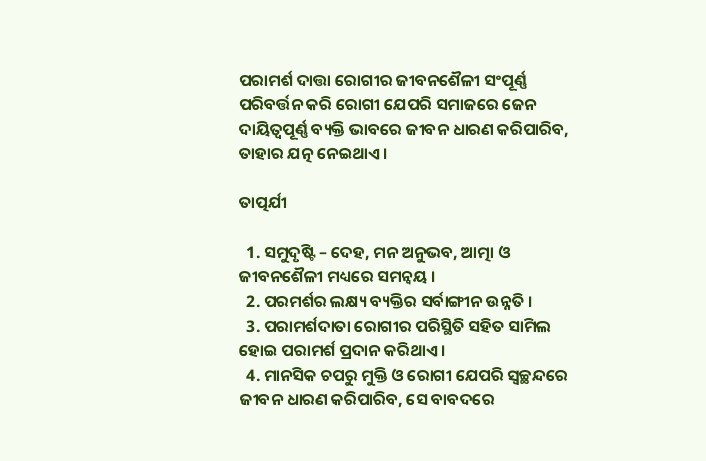ପରାମର୍ଶ ଦାତ୍ତା ରୋଗୀର ଜୀବନଶୈଳୀ ସଂପୂର୍ଣ୍ଣ ପରିବର୍ତ୍ତନ କରି ରୋଗୀ ଯେପରି ସମାଜରେ ଜେନ ଦାୟିତ୍ଵପୂର୍ଣ୍ଣ ବ୍ୟକ୍ତି ଭାବରେ ଜୀବନ ଧାରଣ କରିପାରିବ, ତାହାର ଯତ୍ନ ନେଇଥାଏ ।

ତାତ୍ପର୍ଯୀ

  1. ସମୁଦୃଷ୍ଟି – ଦେହ, ମନ ଅନୁଭବ, ଆତ୍ମା ଓ ଜୀବନଶୈଳୀ ମଧ୍ୟରେ ସମନ୍ଵୟ ।
  2. ପରମର୍ଶର ଲକ୍ଷ୍ୟ ବ୍ୟକ୍ତିର ସର୍ବାଙ୍ଗୀନ ଉନ୍ନତି ।
  3. ପରାମର୍ଶଦାତା ରୋଗୀର ପରିସ୍ଥିତି ସହିତ ସାମିଲ ହୋଇ ପରାମର୍ଶ ପ୍ରଦାନ କରିଥାଏ ।
  4. ମାନସିକ ଚପରୁ ମୁକ୍ତି ଓ ରୋଗୀ ଯେପରି ସ୍ଵଚ୍ଛନ୍ଦରେ ଜୀବନ ଧାରଣ କରିପାରିବ, ସେ ବାବଦରେ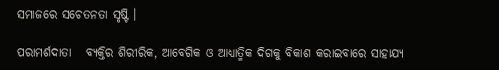ସମାଜରେ ସଚେତନତା ସୃଷ୍ଟି ।

ପରାମର୍ଶଦାତା   ବ୍ୟକ୍ତିର ଶିରୀରିକ, ଆବେଗିକ ଓ ଆଧ୍ୟାତ୍ମିକ ଦିଗକୁ ବିକାଶ କରାଇବାରେ ସାହାଯ୍ୟ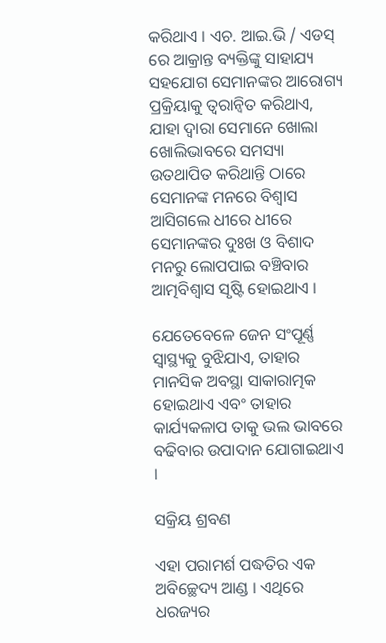କରିଥାଏ । ଏଚ. ଆଇ.ଭି / ଏଡସ୍ ରେ ଆକ୍ରାନ୍ତ ବ୍ୟକ୍ତିଙ୍କୁ ସାହାଯ୍ୟ ସହଯୋଗ ସେମାନଙ୍କର ଆରୋଗ୍ୟ ପ୍ରକ୍ରିୟାକୁ ତ୍ୱରାନ୍ୱିତ କରିଥାଏ, ଯାହା ଦ୍ଵାରା ସେମାନେ ଖୋଲା ଖୋଲିଭାବରେ ସମସ୍ୟା ଉତଥାପିତ କରିଥାନ୍ତି ଠାରେ ସେମାନଙ୍କ ମନରେ ବିଶ୍ଵାସ ଆସିଗଲେ ଧୀରେ ଧୀରେ ସେମାନଙ୍କର ଦୁଃଖ ଓ ବିଶାଦ ମନରୁ ଲୋପପାଇ ବଞ୍ଚିବାର ଆତ୍ମବିଶ୍ଵାସ ସୃଷ୍ଟି ହୋଇଥାଏ ।

ଯେତେବେଳେ ଜେନ ସଂପୂର୍ଣ୍ଣ ସ୍ୱାସ୍ଥ୍ୟକୁ ବୁଝିଯାଏ, ତାହାର ମାନସିକ ଅବସ୍ଥା ସାକାରାତ୍ମକ ହୋଇଥାଏ ଏବଂ ତାହାର କାର୍ଯ୍ୟକଳାପ ତାକୁ ଭଲ ଭାବରେ ବଢିବାର ଉପାଦାନ ଯୋଗାଇଥାଏ ।

ସକ୍ରିୟ ଶ୍ରବଣ

ଏହା ପରାମର୍ଶ ପଦ୍ଧତିର ଏକ ଅବିଚ୍ଛେଦ୍ୟ ଆଣ୍ଡ । ଏଥିରେ ଧରଜ୍ୟର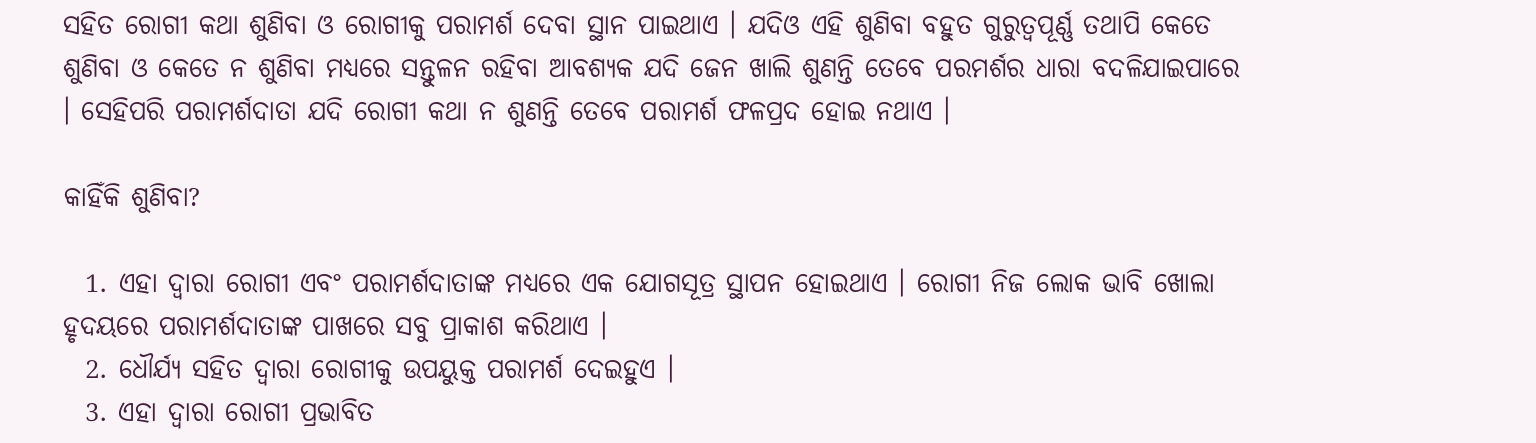ସହିତ ରୋଗୀ କଥା ଶୁଣିବା ଓ ରୋଗୀକୁ ପରାମର୍ଶ ଦେବା ସ୍ଥାନ ପାଇଥାଏ । ଯଦିଓ ଏହି ଶୁଣିବା ବହୁତ ଗୁରୁତ୍ଵପୂର୍ଣ୍ଣ ତଥାପି କେତେ ଶୁଣିବା ଓ କେତେ ନ ଶୁଣିବା ମଧ୍ୟରେ ସନ୍ତୁଳନ ରହିବା ଆବଶ୍ୟକ ଯଦି ଜେନ ଖାଲି ଶୁଣନ୍ତି ତେବେ ପରମର୍ଶର ଧାରା ବଦଳିଯାଇପାରେ । ସେହିପରି ପରାମର୍ଶଦାତା ଯଦି ରୋଗୀ କଥା ନ ଶୁଣନ୍ତି ତେବେ ପରାମର୍ଶ ଫଳପ୍ରଦ ହୋଇ ନଥାଏ ।

କାହିଁକି ଶୁଣିବା?

  1. ଏହା ଦ୍ଵାରା ରୋଗୀ ଏବଂ ପରାମର୍ଶଦାତାଙ୍କ ମଧ୍ୟରେ ଏକ ଯୋଗସୂତ୍ର ସ୍ଥାପନ ହୋଇଥାଏ । ରୋଗୀ ନିଜ ଲୋକ ଭାବି ଖୋଲା ହୃଦୟରେ ପରାମର୍ଶଦାତାଙ୍କ ପାଖରେ ସବୁ ପ୍ରାକାଶ କରିଥାଏ ।
  2. ଧୌର୍ଯ୍ୟ ସହିତ ଦ୍ଵାରା ରୋଗୀକୁ ଉପୟୁକ୍ତ ପରାମର୍ଶ ଦେଇହୁଏ ।
  3. ଏହା ଦ୍ଵାରା ରୋଗୀ ପ୍ରଭାବିତ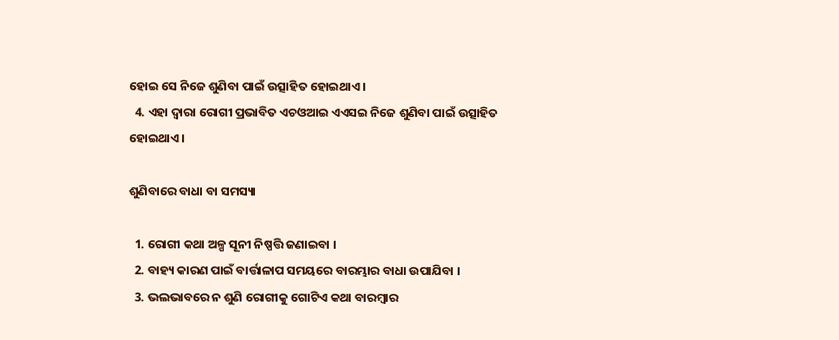ହୋଇ ସେ ନିଜେ ଶୁଣିବା ପାଇଁ ଉତ୍ସାହିତ ହୋଇଥାଏ ।
  4. ଏହା ଦ୍ଵାରା ରୋଗୀ ପ୍ରଭାବିତ ଏଚଓଆଇ ଏଏସଇ ନିଜେ ଶୁଣିବା ପାଇଁ ଉତ୍ସାହିତ ହୋଇଥାଏ ।

ଶୁଣିବାରେ ବାଧା ବା ସମସ୍ୟା

  1. ରୋଗୀ କଥା ଅଳ୍ପ ସୂନୀ ନିଷ୍ପତ୍ତି ଜଣାଇବା ।
  2. ବାହ୍ୟ କାରଣ ପାଇଁ ବାର୍ତ୍ତାଳାପ ସମୟରେ ବାରମ୍ଭାର ବାଧା ଉପାଯିବା ।
  3. ଭଲଭାବରେ ନ ଶୁଣି ରୋଗୀକୁ ଗୋଟିଏ କଥା ବାରମ୍ବାର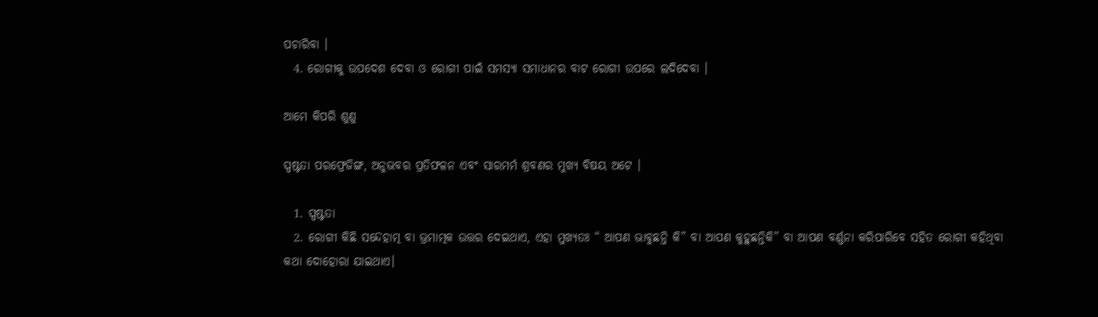ପଚାରିବା ।
  4. ରୋଗୀକୁ ଉପଦେଶ ଦେବା ଓ ରୋଗୀ ପାଇଁ ସମସ୍ୟା ସମାଧାନର ବାଟ ରୋଗୀ ଉପରେ ଲଦିଦେବା ।

ଆମେ କିପରି ଶୁଣୁ

ସ୍ପଷ୍ଟତା ପରଫ୍ରେଜିଙ୍ଗ, ଅନୁଭବର ପ୍ରତିଫଳନ ଏବଂ ସାରମର୍ମ ଶ୍ରବଣର ମୁଖ୍ୟ ବିଷୟ ଅଟେ ।

  1. ସ୍ପଷ୍ଟତା
  2. ରୋଗୀ କିଛି ସନ୍ଦେହାତ୍ମ ବା ଭ୍ରମାତ୍ମକ ଉତ୍ତର ଦେଇଥାଏ, ଏହା ମୁଖ୍ୟତଃ “ ଆପଣ ଭାବୁଛନ୍ତି କି” ବା ଆପଣ କୁହୁଛନ୍ତିକି” ବା ଆପଣ ବର୍ଣ୍ଣନା କରିପାରିବେ ସହିତ ରୋଗୀ କହିଥିବା କଥା ଦୋହୋରା ଯାଇଥାଏ।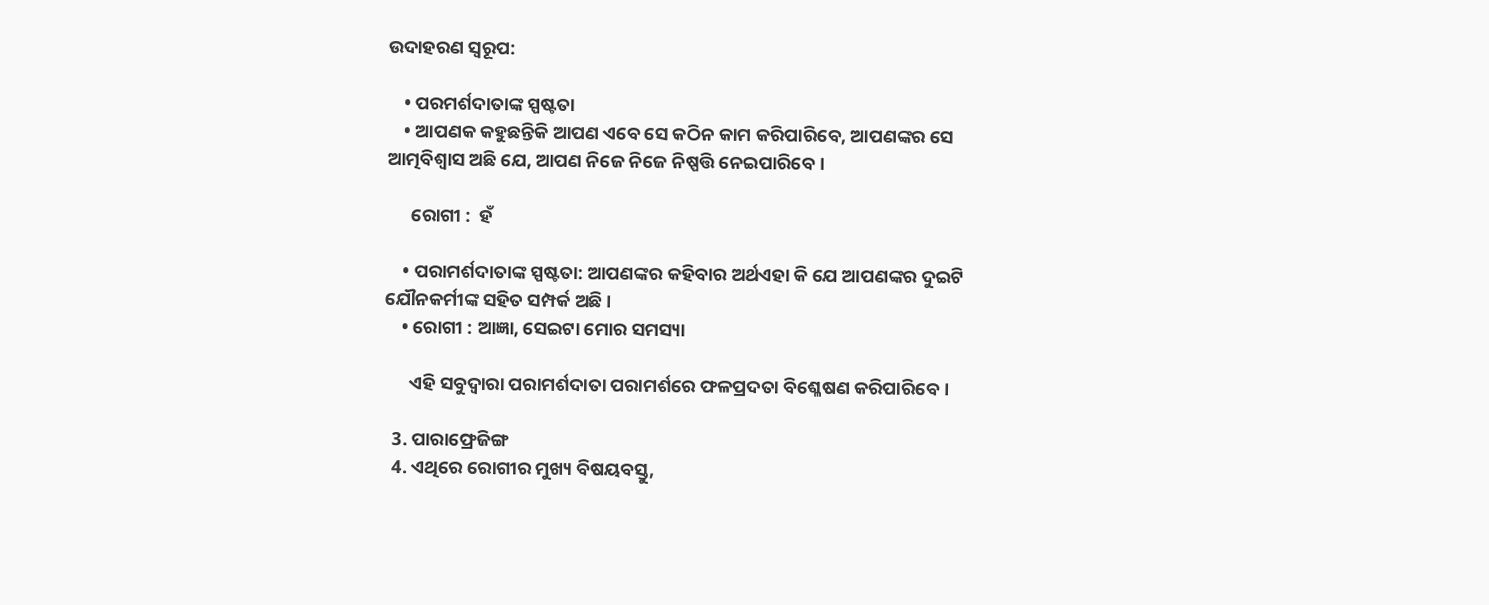ଉଦାହରଣ ସ୍ୱରୂପ:

    • ପରମର୍ଶଦାତାଙ୍କ ସ୍ପଷ୍ଟତା
    • ଆପଣକ କହୁଛନ୍ତିକି ଆପଣ ଏବେ ସେ କଠିନ କାମ କରିପାରିବେ, ଆପଣଙ୍କର ସେ ଆତ୍ମବିଶ୍ଵାସ ଅଛି ଯେ, ଆପଣ ନିଜେ ନିଜେ ନିଷ୍ପତ୍ତି ନେଇପାରିବେ ।

      ରୋଗୀ :  ହଁ

    • ପରାମର୍ଶଦାତାଙ୍କ ସ୍ପଷ୍ଟତା: ଆପଣଙ୍କର କହିବାର ଅର୍ଥଏହା କି ଯେ ଆପଣଙ୍କର ଦୁଇଟି ଯୌନକର୍ମୀଙ୍କ ସହିତ ସମ୍ପର୍କ ଅଛି ।
    • ରୋଗୀ : ଆଜ୍ଞା, ସେଇଟା ମୋର ସମସ୍ୟା

      ଏହି ସବୁଦ୍ଵାରା ପରାମର୍ଶଦାତା ପରାମର୍ଶରେ ଫଳପ୍ରଦତା ବିଶ୍ଳେଷଣ କରିପାରିବେ ।

  3. ପାରାଫ୍ରେଜିଙ୍ଗ
  4. ଏଥିରେ ରୋଗୀର ମୁଖ୍ୟ ବିଷୟବସ୍ତୁ,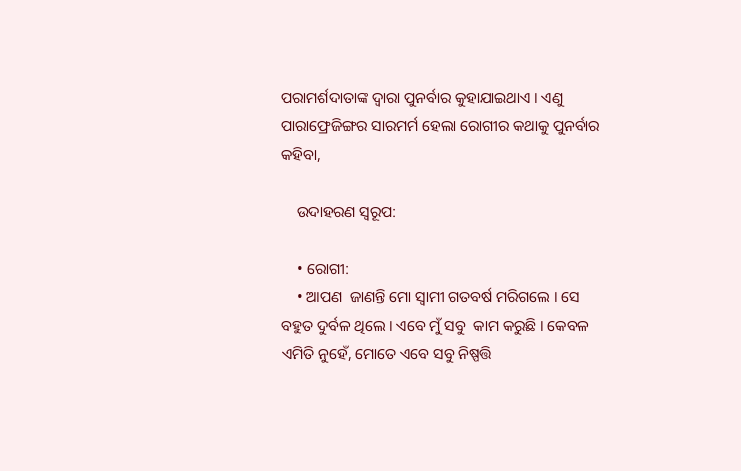ପରାମର୍ଶଦାତାଙ୍କ ଦ୍ଵାରା ପୁନର୍ବାର କୁହାଯାଇଥାଏ । ଏଣୁ ପାରାଫ୍ରେଜିଙ୍ଗର ସାରମର୍ମ ହେଲା ରୋଗୀର କଥାକୁ ପୁନର୍ବାର କହିବା,

    ଉଦାହରଣ ସ୍ୱରୂପ:

    • ରୋଗୀ:
    • ଆପଣ  ଜାଣନ୍ତି ମୋ ସ୍ଵାମୀ ଗତବର୍ଷ ମରିଗଲେ । ସେ ବହୁତ ଦୁର୍ବଳ ଥିଲେ । ଏବେ ମୁଁ ସବୁ  କାମ କରୁଛି । କେବଳ ଏମିତି ନୁହେଁ, ମୋତେ ଏବେ ସବୁ ନିଷ୍ପତ୍ତି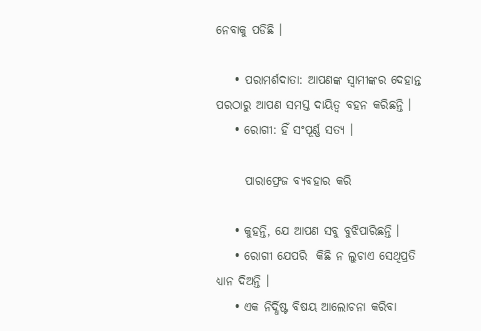ନେବାକୁ ପଡିଛି ।

    • ପରାମର୍ଶଦାତା: ଆପଣଙ୍କ ସ୍ଵାମୀଙ୍କର ଦେହାନ୍ତ ପରଠାରୁ ଆପଣ ସମସ୍ତ ଦାୟିତ୍ଵ ବହନ କରିଛନ୍ତି ।
    • ରୋଗୀ: ହିଁ ସଂପୂର୍ଣ୍ଣ ସତ୍ୟ ।

      ପାରାଫ୍ରେଜ ବ୍ୟବହାର କରି

    • କୁହନ୍ତି, ଯେ ଆପଣ ସବୁ ବୁଝିପାରିଛନ୍ତି ।
    • ରୋଗୀ ଯେପରି  କିଛି ନ ଲୁଚାଏ ସେଥିପ୍ରତି ଧ୍ୟାନ ଦିଅନ୍ତି ।
    • ଏକ ନିର୍ଦ୍ଧିଷ୍ଟ ବିଷୟ ଆଲୋଚନା କରିବା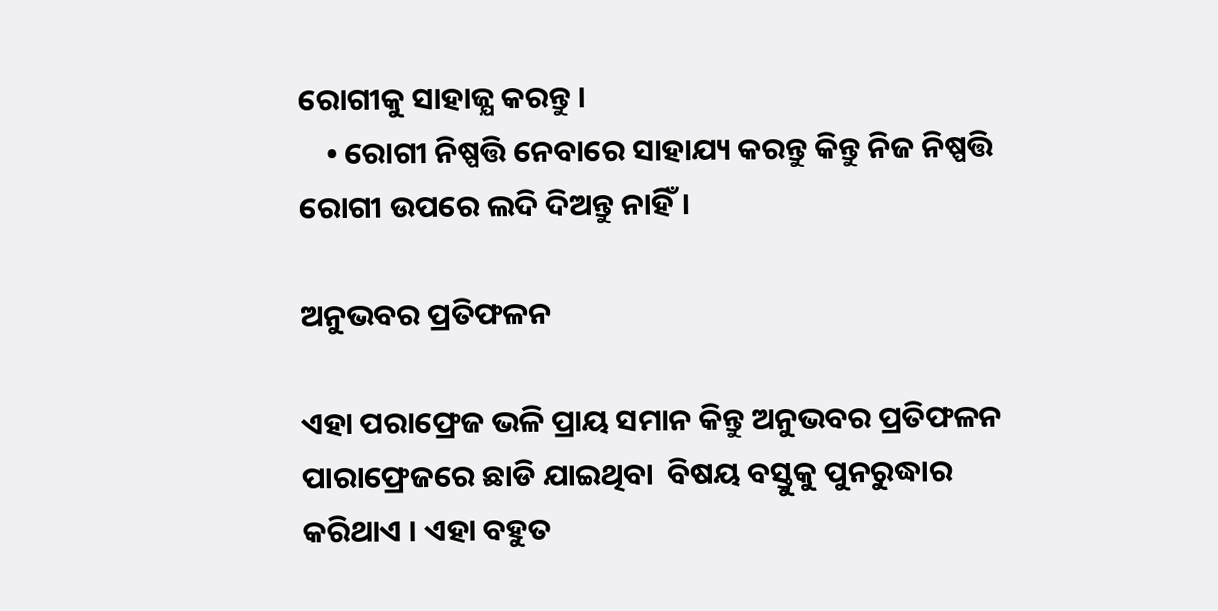ରୋଗୀକୁ ସାହାଜ୍ଯ କରନ୍ତୁ ।
    • ରୋଗୀ ନିଷ୍ପତ୍ତି ନେବାରେ ସାହାଯ୍ୟ କରନ୍ତୁ କିନ୍ତୁ ନିଜ ନିଷ୍ପତ୍ତି ରୋଗୀ ଉପରେ ଲଦି ଦିଅନ୍ତୁ ନାହିଁ।

ଅନୁଭବର ପ୍ରତିଫଳନ

ଏହା ପରାଫ୍ରେଜ ଭଳି ପ୍ରାୟ ସମାନ କିନ୍ତୁ ଅନୁଭବର ପ୍ରତିଫଳନ  ପାରାଫ୍ରେଜରେ ଛାଡି ଯାଇଥିବା  ବିଷୟ ବସ୍ତୁକୁ ପୁନରୁଦ୍ଧାର କରିଥାଏ । ଏହା ବହୁତ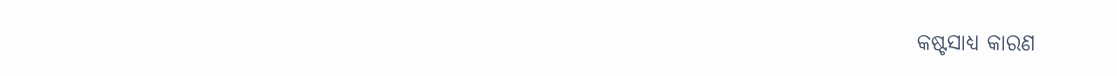କଷ୍ଟସାଧ୍ୟ କାରଣ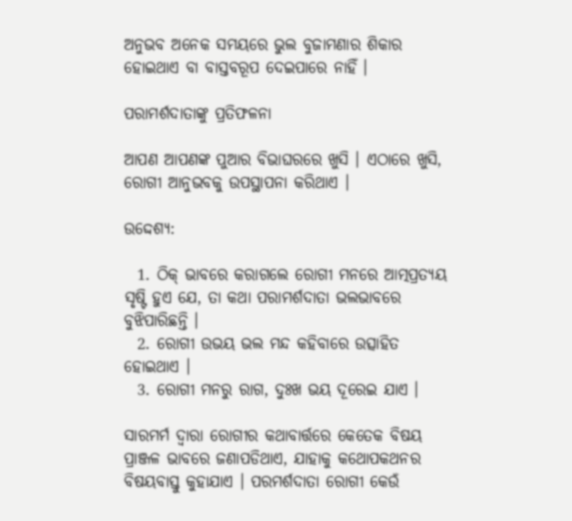ଅନୁଭବ ଅନେକ ସମୟରେ ଭୁଲ ବୁଜାମଣାର ଶିକାର ହୋଇଥାଏ ବା ବାସ୍ତବରୂପ ଦେଇପାରେ ନାହିଁ ।

ପରାମର୍ଶଦାତାଙ୍କୁ ପ୍ରତିଫଳନା

ଆପଣ ଆପଣଙ୍କ ପୁଆର ବିଭାଘରରେ ଖୁସି । ଏଠାରେ ଖୁସି, ରୋଗୀ ଆନୁଭବକୁ ଉପସ୍ଥାପନା କରିଥାଏ ।

ଉଦ୍ଦେଶ୍ୟ:

  1. ଠିକ୍ ଭାବରେ କରାଗଲେ ରୋଗୀ ମନରେ ଆତ୍ମପ୍ରତ୍ୟୟ ସୃଷ୍ଟି ହୁଏ ଯେ, ତା କଥା ପରାମର୍ଶଦାତା ଭଲଭାବରେ ବୁଝିପାରିଛନ୍ତି ।
  2. ରୋଗୀ ଉଭୟ ଭଲ ମନ୍ଦ କହିବାରେ ଉତ୍ସାହିତ ହୋଇଥାଏ ।
  3. ରୋଗୀ ମନରୁ ରାଗ, ଦୁଃଖ ଭୟ ଦୂରେଇ ଯାଏ ।

ସାରମର୍ମ ଦ୍ଵାରା ରୋଗୀର କଥାବାର୍ତ୍ତରେ କେତେକ ବିଷୟ ପ୍ରାଞ୍ଜଳ ଭାବରେ ଜଣାପଡିଥାଏ, ଯାହାକୁ କଥୋପକଥନର ବିଷୟବାସ୍ତୁ କୁହାଯାଏ । ପରମର୍ଶଦାତା ରୋଗୀ କେଉଁ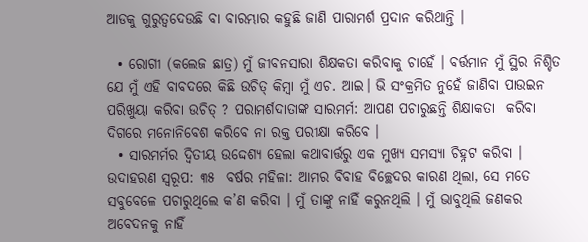ଆଡକୁ ଗୁରୁତ୍ଵଦେଉଛି ବା ବାରମ୍ଭାର କହୁଛି ଜାଣି ପାରାମର୍ଶ ପ୍ରଦାନ କରିଥାନ୍ତି ।

  • ରୋଗୀ (କଲେଜ ଛାତ୍ର) ମୁଁ ଜୀବନସାରା ଶିକ୍ଷକତା କରିବାକୁ ଚାହେଁ । ବର୍ତ୍ତମାନ ମୁଁ ସ୍ଥିର ନିଶ୍ଚିତ ଯେ ମୁଁ ଏହି ବାବଦରେ କିଛି ଉଚିତ୍ କିମ୍ବା ମୁଁ ଏଚ. ଆଇ। ଭି ସଂକ୍ରମିତ ନୁହେଁ ଜାଣିବା ପାଉଇନ ପରିଖୁୟା କରିବା ଉଚିତ୍ ? ପରାମର୍ଶଦାତାଙ୍କ ସାରମର୍ମ: ଆପଣ ପଚାରୁଛନ୍ତି ଶିକ୍ଷାକତା  କରିବା ଦିଗରେ ମନୋନିବେଶ କରିବେ ନା ରକ୍ତ ପରୀକ୍ଷା କରିବେ ।
  • ସାରମର୍ମର ଦ୍ଵିତୀୟ ଉଦ୍ଦେଶ୍ୟ ହେଲା କଥାବାର୍ତ୍ତରୁ ଏକ ମୁଖ୍ୟ ସମସ୍ୟା ଚିହ୍ନଟ କରିବା । ଉଦାହରଣ ସ୍ୱରୂପ: ୩୫  ବର୍ଷର ମହିଳା: ଆମର ବିବାହ ବିଚ୍ଛେଦର କାରଣ ଥିଲା, ସେ ମତେ ସବୁବେଳେ ପଚାରୁଥିଲେ କ’ଣ କରିବା । ମୁଁ ତାଙ୍କୁ ନାହିଁ କରୁନଥିଲି । ମୁଁ ଭାବୁଥିଲି ଜଣକର ଅବେଦନକୁ ନାହିଁ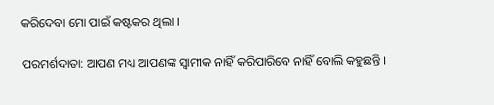କରିଦେବା ମୋ ପାଇଁ କଷ୍ଟକର ଥିଲା ।

ପରମର୍ଶଦାତା: ଆପଣ ମଧ୍ୟ ଆପଣଙ୍କ ସ୍ଵାମୀକ ନାହିଁ କରିପାରିବେ ନାହିଁ ବୋଲି କହୁଛନ୍ତି ।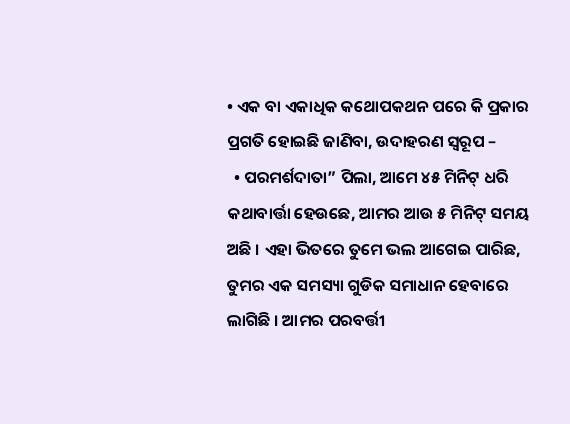• ଏକ ବା ଏକାଧିକ କଥୋପକଥନ ପରେ କି ପ୍ରକାର ପ୍ରଗତି ହୋଇଛି ଜାଣିବା, ଉଦାହରଣ ସ୍ୱରୂପ –
  • ପରମର୍ଶଦାତା” ପିଲା, ଆମେ ୪୫ ମିନିଟ୍ ଧରି କଥାବାର୍ତ୍ତା ହେଉଛେ, ଆମର ଆଉ ୫ ମିନିଟ୍ ସମୟ ଅଛି । ଏହା ଭିତରେ ତୁମେ ଭଲ ଆଗେଇ ପାରିଛ, ତୁମର ଏକ ସମସ୍ୟା ଗୁଡିକ ସମାଧାନ ହେବାରେ ଲାଗିଛି । ଆମର ପରବର୍ତ୍ତୀ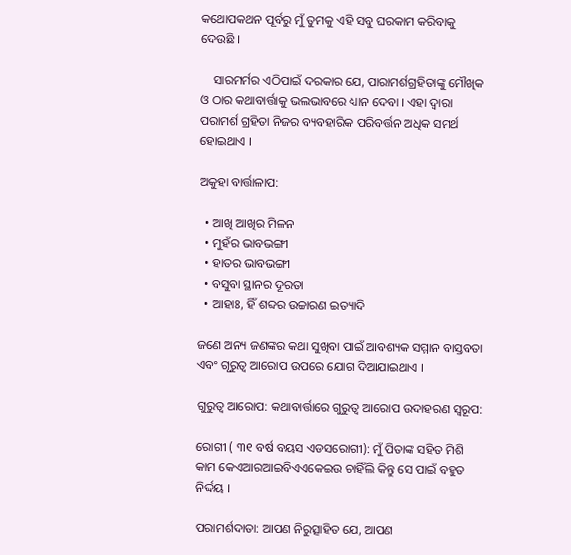କଥୋପକଥନ ପୂର୍ବରୁ ମୁଁ ତୁମକୁ ଏହି ସବୁ ଘରକାମ କରିବାକୁ ଦେଉଛି ।

    ସାରମର୍ମର ଏଠିପାଇଁ ଦରକାର ଯେ, ପାରାମର୍ଶଗ୍ରହିତାଙ୍କୁ ମୌଖିକ ଓ ଠାର କଥାବାର୍ତ୍ତାକୁ ଭଲଭାବରେ ଧ୍ୟାନ ଦେବା । ଏହା ଦ୍ଵାରା ପରାମର୍ଶ ଗ୍ରହିତା ନିଜର ବ୍ୟବହାରିକ ପରିବର୍ତ୍ତନ ଅଧିକ ସମର୍ଥ ହୋଇଥାଏ ।

ଅକୁହା ବାର୍ତ୍ତାଳାପ:

  • ଆଖି ଆଖିର ମିଳନ
  • ମୁହଁର ଭାବଭଙ୍ଗୀ
  • ହାତର ଭାବଭଙ୍ଗୀ
  • ବସୁବା ସ୍ଥାନର ଦୂରତା
  • ଆହାଃ, ହିଁ ଶବ୍ଦର ଉଚ୍ଚାରଣ ଇତ୍ୟାଦି

ଜଣେ ଅନ୍ୟ ଜଣଙ୍କର କଥା ସୁଖିବା ପାଇଁ ଆବଶ୍ୟକ ସମ୍ମାନ ବାସ୍ତବତା ଏବଂ ଗୃରୁତ୍ଵ ଆରୋପ ଉପରେ ଯୋଗ ଦିଆଯାଇଥାଏ ।

ଗୁରୁତ୍ଵ ଆରୋପ: କଥାବାର୍ତ୍ତାରେ ଗୁରୁତ୍ଵ ଆରୋପ ଉଦାହରଣ ସ୍ୱରୂପ:

ରୋଗୀ ( ୩୧ ବର୍ଷ ବୟସ ଏଡସରୋଗୀ): ମୁଁ ପିତାଙ୍କ ସହିତ ମିଶି କାମ କେଏଆରଆଇବିଏଏକେଇଉ ଚାହିଁଲି କିନ୍ତୁ ସେ ପାଇଁ ବହୁତ ନିର୍ଦ୍ଦୟ ।

ପରାମର୍ଶଦାତା: ଆପଣ ନିରୁତ୍ସାହିତ ଯେ, ଆପଣ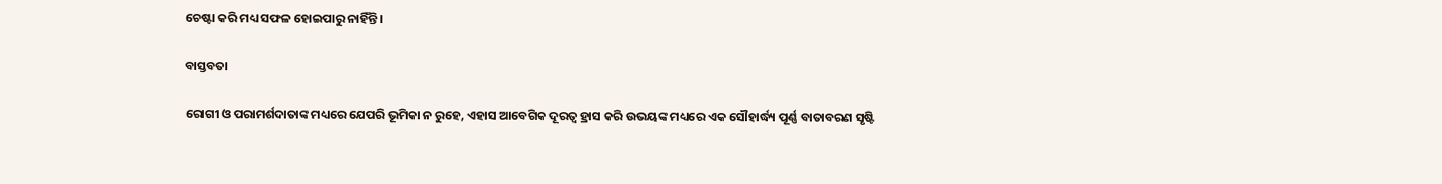ଚେଷ୍ଟା କରି ମଧ୍ୟ ସଫଳ ହୋଇପାରୁ ନାହିଁନ୍ତି ।

ବାସ୍ତବତା

ରୋଗୀ ଓ ପରାମର୍ଶଦାତାଙ୍କ ମଧ୍ୟରେ ଯେପରି ଭୂମିକା ନ ରୁହେ, ଏହାସ ଆବେଗିକ ଦୂରତ୍ଵ ହ୍ରାସ କରି ଉଭୟଙ୍କ ମଧ୍ୟରେ ଏକ ସୌହାର୍ଦ୍ଧ୍ୟ ପୂର୍ଣ୍ଣ ବାତାବରଣ ସୃଷ୍ଟି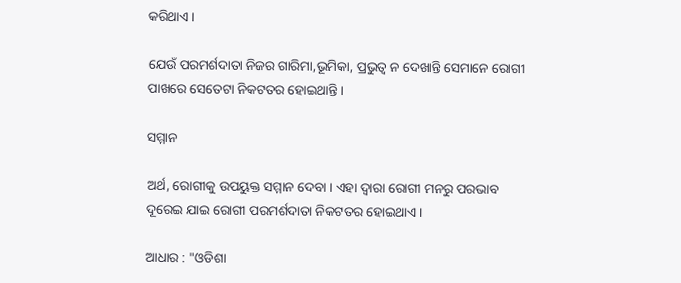କରିଥାଏ ।

ଯେଉଁ ପରମର୍ଶଦାତା ନିଜର ଗାରିମା,ଭୂମିକା, ପ୍ରଭୁତ୍ଵ ନ ଦେଖାନ୍ତି ସେମାନେ ରୋଗୀ ପାଖରେ ସେତେଟା ନିକଟତର ହୋଇଥାନ୍ତି।

ସମ୍ମାନ

ଅର୍ଥ, ରୋଗୀକୁ ଉପୟୁକ୍ତ ସମ୍ମାନ ଦେବା । ଏହା ଦ୍ଵାରା ରୋଗୀ ମନରୁ ପରଭାବ ଦୂରେଇ ଯାଇ ରୋଗୀ ପରମର୍ଶଦାତା ନିକଟତର ହୋଇଥାଏ ।

ଆଧାର : "ଓଡିଶା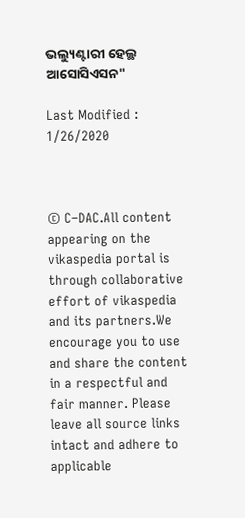ଭଲ୍ୟୁଣ୍ଟାରୀ ହେଲ୍ଥ ଆସୋସିଏସନ"

Last Modified : 1/26/2020



© C–DAC.All content appearing on the vikaspedia portal is through collaborative effort of vikaspedia and its partners.We encourage you to use and share the content in a respectful and fair manner. Please leave all source links intact and adhere to applicable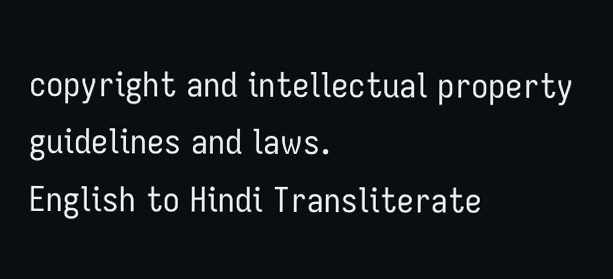copyright and intellectual property guidelines and laws.
English to Hindi Transliterate